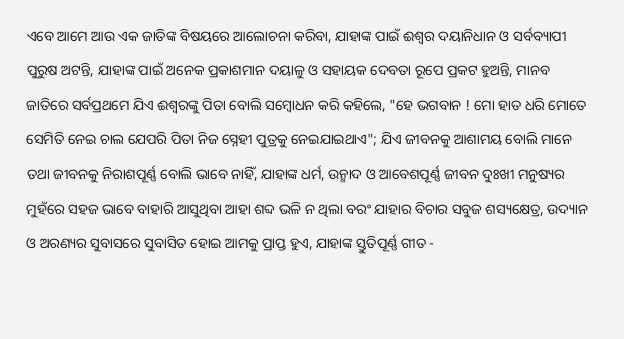ଏବେ ଆମେ ଆଉ ଏକ ଜାତିଙ୍କ ବିଷୟରେ ଆଲୋଚନା କରିବା, ଯାହାଙ୍କ ପାଇଁ ଈଶ୍ୱର ଦୟାନିଧାନ ଓ ସର୍ବବ୍ୟାପୀ ପୁରୁଷ ଅଟନ୍ତି, ଯାହାଙ୍କ ପାଇଁ ଅନେକ ପ୍ରକାଶମାନ ଦୟାଳୁ ଓ ସହାୟକ ଦେବତା ରୂପେ ପ୍ରକଟ ହୁଅନ୍ତି, ମାନବ ଜାତିରେ ସର୍ବପ୍ରଥମେ ଯିଏ ଈଶ୍ୱରଙ୍କୁ ପିତା ବୋଲି ସମ୍ବୋଧନ କରି କହିଲେ, "ହେ ଭଗବାନ ! ମୋ ହାତ ଧରି ମୋତେ ସେମିତି ନେଇ ଚାଲ ଯେପରି ପିତା ନିଜ ସ୍ନେହୀ ପୁତ୍ରକୁ ନେଇଯାଇଥାଏ"; ଯିଏ ଜୀବନକୁ ଆଶାମୟ ବୋଲି ମାନେ ତଥା ଜୀବନକୁ ନିରାଶପୂର୍ଣ୍ଣ ବୋଲି ଭାବେ ନାହିଁ, ଯାହାଙ୍କ ଧର୍ମ, ଉନ୍ମାଦ ଓ ଆବେଶପୂର୍ଣ୍ଣ ଜୀବନ ଦୁଃଖୀ ମନୁଷ୍ୟର ମୁହଁରେ ସହଜ ଭାବେ ବାହାରି ଆସୁଥିବା ଆହା ଶବ୍ଦ ଭଳି ନ ଥିଲା ବରଂ ଯାହାର ବିଚାର ସବୁଜ ଶସ୍ୟକ୍ଷେତ୍ର, ଉଦ୍ୟାନ ଓ ଅରଣ୍ୟର ସୁବାସରେ ସୁବାସିତ ହୋଇ ଆମକୁ ପ୍ରାପ୍ତ ହୁଏ, ଯାହାଙ୍କ ସ୍ତୁତିପୂର୍ଣ୍ଣ ଗୀତ -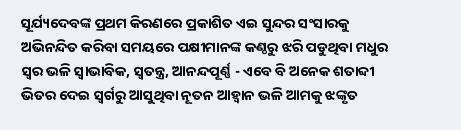ସୂର୍ଯ୍ୟଦେବଙ୍କ ପ୍ରଥମ କିରଣରେ ପ୍ରକାଶିତ ଏଇ ସୁନ୍ଦର ସଂସାରକୁ ଅଭିନନ୍ଦିତ କରିବା ସମୟରେ ପକ୍ଷୀମାନଙ୍କ କଣ୍ଠରୁ ଝରି ପଡୁଥିବା ମଧୁର ସ୍ୱର ଭଳି ସ୍ବାଭାବିକ, ସ୍ୱତନ୍ତ୍ର, ଆନନ୍ଦପୂର୍ଣ୍ଣ - ଏବେ ବି ଅନେକ ଶତାବ୍ଦୀ ଭିତର ଦେଇ ସ୍ୱର୍ଗରୁ ଆସୁଥିବା ନୂତନ ଆହ୍ୱାନ ଭଳି ଆମକୁ ଝଙ୍କୃତ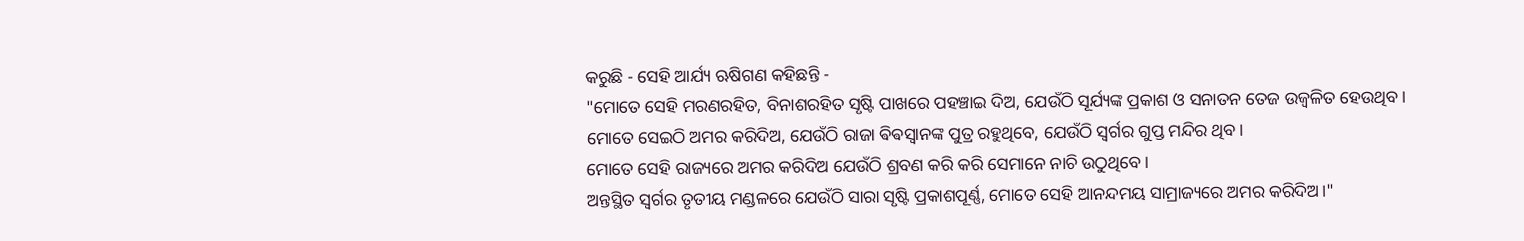କରୁଛି - ସେହି ଆର୍ଯ୍ୟ ଋଷିଗଣ କହିଛନ୍ତି -
"ମୋତେ ସେହି ମରଣରହିତ, ବିନାଶରହିତ ସୃଷ୍ଟି ପାଖରେ ପହଞ୍ଚାଇ ଦିଅ, ଯେଉଁଠି ସୂର୍ଯ୍ୟଙ୍କ ପ୍ରକାଶ ଓ ସନାତନ ତେଜ ଉଜ୍ଵଳିତ ହେଉଥିବ।
ମୋତେ ସେଇଠି ଅମର କରିଦିଅ, ଯେଉଁଠି ରାଜା ଵିଵସ୍ଵାନଙ୍କ ପୁତ୍ର ରହୁଥିବେ, ଯେଉଁଠି ସ୍ୱର୍ଗର ଗୁପ୍ତ ମନ୍ଦିର ଥିବ।
ମୋତେ ସେହି ରାଜ୍ୟରେ ଅମର କରିଦିଅ ଯେଉଁଠି ଶ୍ରବଣ କରି କରି ସେମାନେ ନାଚି ଉଠୁଥିବେ।
ଅନ୍ତସ୍ଥିତ ସ୍ୱର୍ଗର ତୃତୀୟ ମଣ୍ଡଳରେ ଯେଉଁଠି ସାରା ସୃଷ୍ଟି ପ୍ରକାଶପୂର୍ଣ୍ଣ, ମୋତେ ସେହି ଆନନ୍ଦମୟ ସାମ୍ରାଜ୍ୟରେ ଅମର କରିଦିଅ।"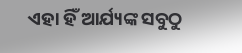ଏହା ହିଁ ଆର୍ଯ୍ୟଙ୍କ ସବୁଠୁ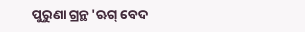ପୁରୁଣା ଗ୍ରନ୍ଥ 'ଋଗ୍ ବେଦ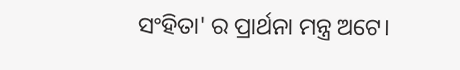ସଂହିତା' ର ପ୍ରାର୍ଥନା ମନ୍ତ୍ର ଅଟେ।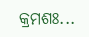କ୍ରମଶଃ...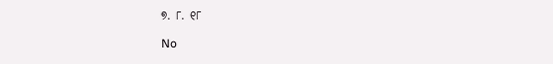୭. ୮. ୧୮

No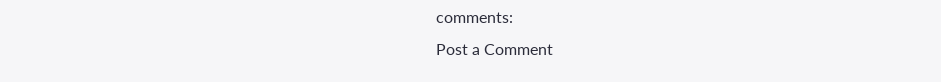comments:
Post a Comment